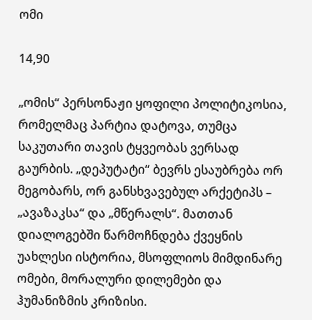ომი

14,90

„ომის“ პერსონაჟი ყოფილი პოლიტიკოსია, რომელმაც პარტია დატოვა, თუმცა საკუთარი თავის ტყვეობას ვერსად გაურბის. „დეპუტატი“ ბევრს ესაუბრება ორ მეგობარს, ორ განსხვავებულ არქეტიპს – „ავაზაკსა“ და „მწერალს“. მათთან დიალოგებში წარმოჩნდება ქვეყნის უახლესი ისტორია, მსოფლიოს მიმდინარე ომები, მორალური დილემები და ჰუმანიზმის კრიზისი.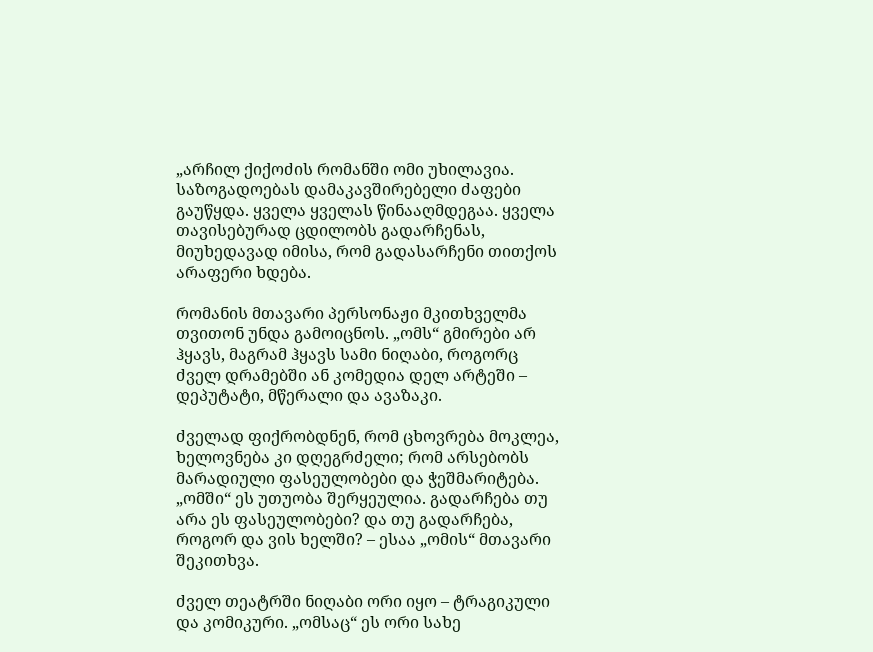„არჩილ ქიქოძის რომანში ომი უხილავია. საზოგადოებას დამაკავშირებელი ძაფები გაუწყდა. ყველა ყველას წინააღმდეგაა. ყველა თავისებურად ცდილობს გადარჩენას, მიუხედავად იმისა, რომ გადასარჩენი თითქოს არაფერი ხდება.

რომანის მთავარი პერსონაჟი მკითხველმა თვითონ უნდა გამოიცნოს. „ომს“ გმირები არ ჰყავს, მაგრამ ჰყავს სამი ნიღაბი, როგორც ძველ დრამებში ან კომედია დელ არტეში – დეპუტატი, მწერალი და ავაზაკი.

ძველად ფიქრობდნენ, რომ ცხოვრება მოკლეა, ხელოვნება კი დღეგრძელი; რომ არსებობს მარადიული ფასეულობები და ჭეშმარიტება. „ომში“ ეს უთუობა შერყეულია. გადარჩება თუ არა ეს ფასეულობები? და თუ გადარჩება, როგორ და ვის ხელში? – ესაა „ომის“ მთავარი შეკითხვა.

ძველ თეატრში ნიღაბი ორი იყო – ტრაგიკული და კომიკური. „ომსაც“ ეს ორი სახე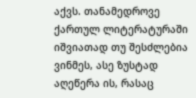აქვს. თანამედროვე ქართულ ლიტერატურაში იშვიათად თუ შესძლებია ვინმეს, ასე ზუსტად აღეწერა ის, რასაც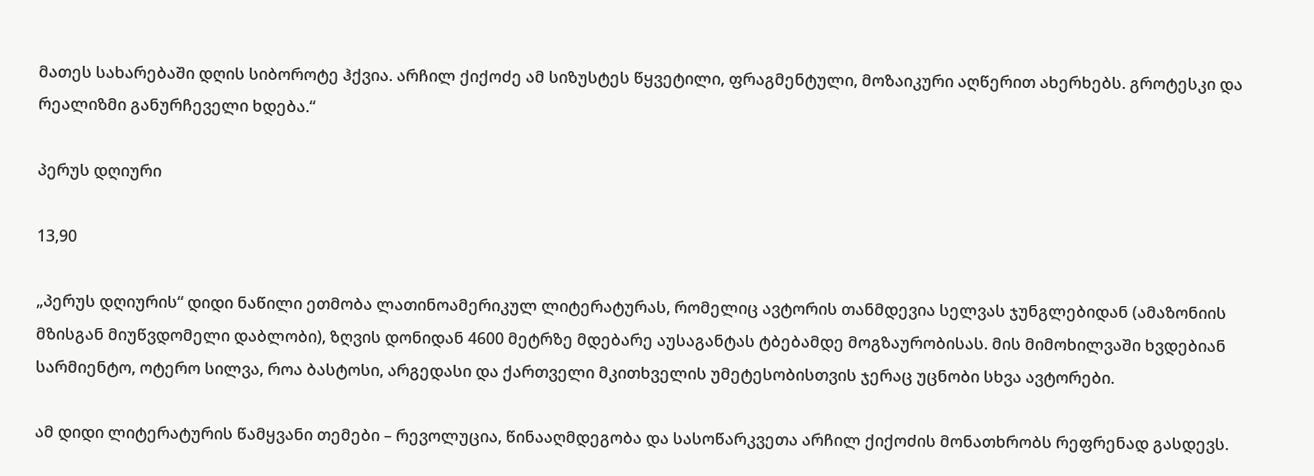მათეს სახარებაში დღის სიბოროტე ჰქვია. არჩილ ქიქოძე ამ სიზუსტეს წყვეტილი, ფრაგმენტული, მოზაიკური აღწერით ახერხებს. გროტესკი და რეალიზმი განურჩეველი ხდება.“

პერუს დღიური

13,90

„პერუს დღიურის“ დიდი ნაწილი ეთმობა ლათინოამერიკულ ლიტერატურას, რომელიც ავტორის თანმდევია სელვას ჯუნგლებიდან (ამაზონიის მზისგან მიუწვდომელი დაბლობი), ზღვის დონიდან 4600 მეტრზე მდებარე აუსაგანტას ტბებამდე მოგზაურობისას. მის მიმოხილვაში ხვდებიან სარმიენტო, ოტერო სილვა, როა ბასტოსი, არგედასი და ქართველი მკითხველის უმეტესობისთვის ჯერაც უცნობი სხვა ავტორები.

ამ დიდი ლიტერატურის წამყვანი თემები – რევოლუცია, წინააღმდეგობა და სასოწარკვეთა არჩილ ქიქოძის მონათხრობს რეფრენად გასდევს.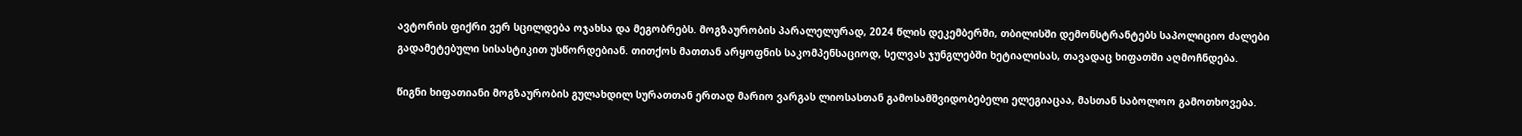ავტორის ფიქრი ვერ სცილდება ოჯახსა და მეგობრებს. მოგზაურობის პარალელურად, 2024 წლის დეკემბერში, თბილისში დემონსტრანტებს საპოლიციო ძალები გადამეტებული სისასტიკით უსწორდებიან. თითქოს მათთან არყოფნის საკომპენსაციოდ, სელვას ჯუნგლებში ხეტიალისას, თავადაც ხიფათში აღმოჩნდება.

წიგნი ხიფათიანი მოგზაურობის გულახდილ სურათთან ერთად მარიო ვარგას ლიოსასთან გამოსამშვიდობებელი ელეგიაცაა, მასთან საბოლოო გამოთხოვება.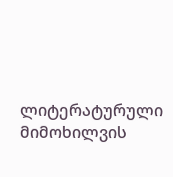ლიტერატურული მიმოხილვის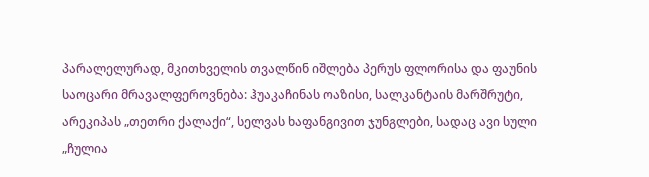პარალელურად, მკითხველის თვალწინ იშლება პერუს ფლორისა და ფაუნის საოცარი მრავალფეროვნება: ჰუაკაჩინას ოაზისი, სალკანტაის მარშრუტი, არეკიპას „თეთრი ქალაქი“, სელვას ხაფანგივით ჯუნგლები, სადაც ავი სული „ჩულია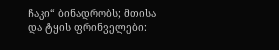ჩაკი“ ბინადრობს; მთისა და ტყის ფრინველები: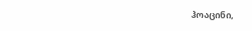ჰოაცინი,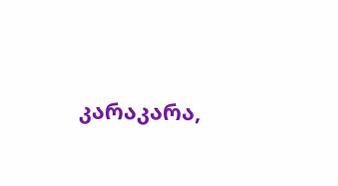კარაკარა,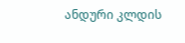ანდური კლდის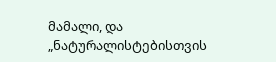მამალი, და „ნატურალისტებისთვის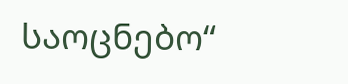საოცნებო“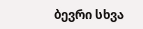ბევრი სხვა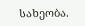სახეობა.